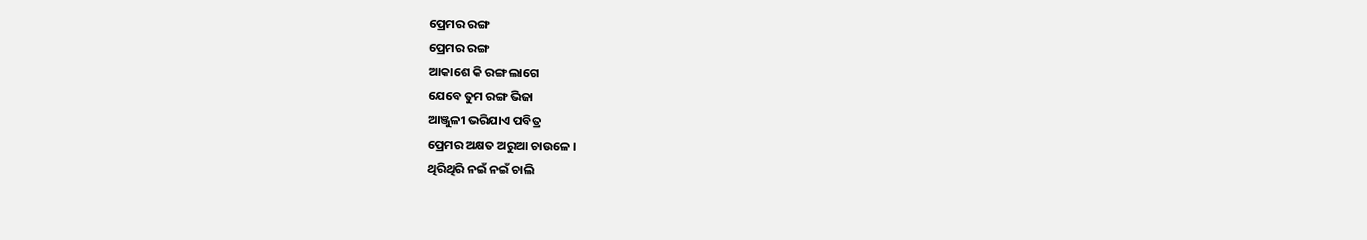ପ୍ରେମର ରଙ୍ଗ
ପ୍ରେମର ରଙ୍ଗ
ଆକାଶେ କି ରଙ୍ଗ ଲାଗେ
ଯେବେ ତୁମ ରଙ୍ଗ ଭିଜା
ଆଞ୍ଜୁଳୀ ଭରିଯାଏ ପବିତ୍ର
ପ୍ରେମର ଅକ୍ଷତ ଅରୁଆ ଚାଉଳେ ।
ଥିରିଥିରି ନଇଁ ନଇଁ ଚାଲି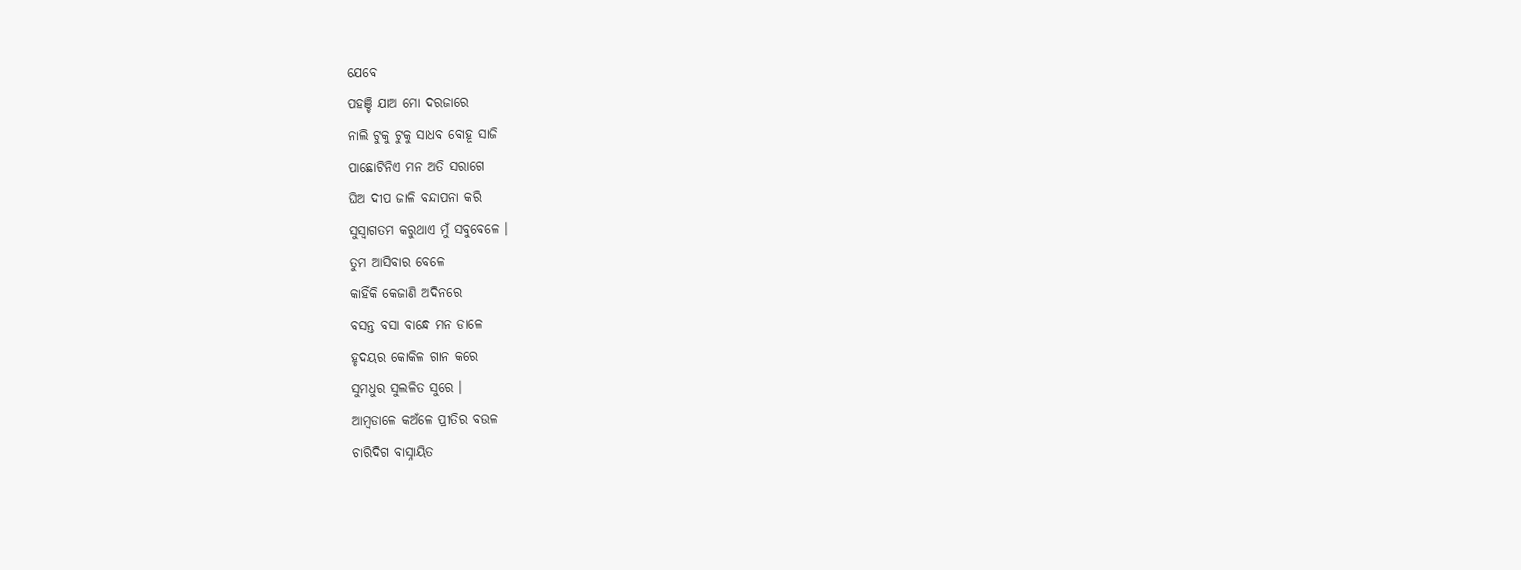ଯେବେ
ପହଞ୍ଚି ଯାଅ ମୋ ଦରଜାରେ
ନାଲି ଟୁକୁ ଟୁକୁ ସାଧବ ବୋହୂ ସାଜି
ପାଛୋଟିନିଏ ମନ ଅତି ସରାଗେ
ଘିଅ ଦୀପ ଜାଳି ବନ୍ଦାପନା କରି
ସୁସ୍ଵାଗତମ କରୁଥାଏ ମୁଁ ସବୁବେଳେ ।
ତୁମ ଆସିବାର ବେଳେ
କାହିଁକି କେଜାଣି ଅଦିନରେ
ବସନ୍ତ ବସା ବାନ୍ଧେ ମନ ଡାଳେ
ହୃଦୟର କୋକିଳ ଗାନ କରେ
ସୁମଧୁର ସୁଲଳିତ ସୁରେ ।
ଆମ୍ଵଡାଳେ କଅଁଳେ ପ୍ରୀତିର ବଉଳ
ଚାରିଦିଗ ବାସ୍ନାୟିତ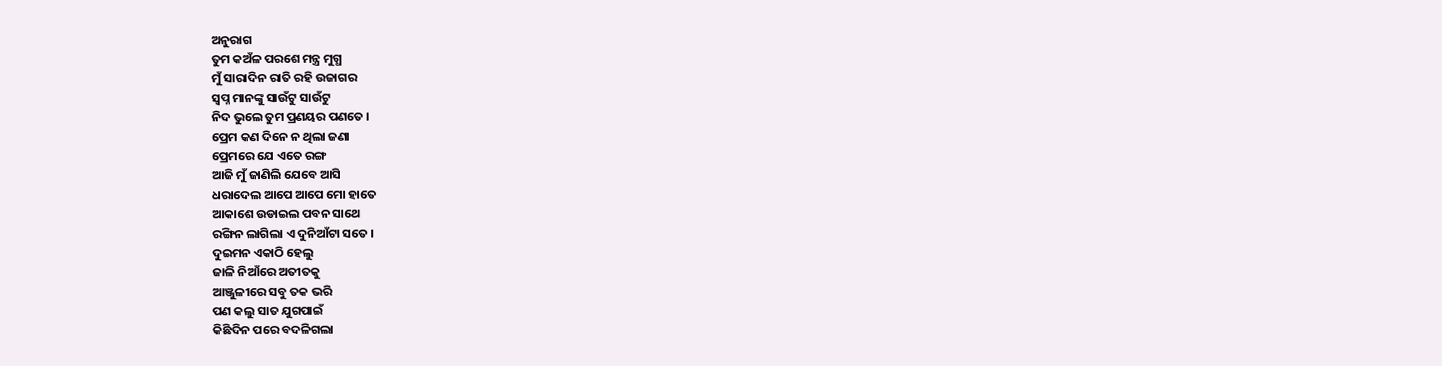ଅନୁରାଗ
ତୁମ କଅଁଳ ପରଶେ ମନ୍ତ୍ର ମୁଗ୍ଧ
ମୁଁ ସାରାଦିନ ରାତି ରହି ଉଜାଗର
ସ୍ଵପ୍ନ ମାନଙ୍କୁ ସାଉଁଟୁ ସାଉଁଟୁ
ନିଦ ଭୁଲେ ତୁମ ପ୍ରଣୟର ପଣତେ ।
ପ୍ରେମ କଣ ଦିନେ ନ ଥିଲା ଜଣା
ପ୍ରେମରେ ଯେ ଏତେ ରଙ୍ଗ
ଆଜି ମୁଁ ଜାଣିଲି ଯେବେ ଆସି
ଧରାଦେଲ ଆପେ ଆପେ ମୋ ହାତେ
ଆକାଶେ ଉଡାଇଲ ପବନ ସାଥେ
ରଙ୍ଗିନ ଲାଗିଲା ଏ ଦୁନିଆଁଟା ସତେ ।
ଦୁଇମନ ଏକାଠି ହେଲୁ
ଜାଳି ନିଆଁରେ ଅତୀତକୁ
ଆଞ୍ଜୁଳୀରେ ସବୁ ତକ ଭରି
ପଣ କଲୁ ସାତ ଯୁଗପାଇଁ
କିଛିଦିନ ପରେ ବଦଳିଗଲା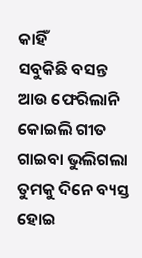କାହିଁ
ସବୁକିଛି ବସନ୍ତ ଆଉ ଫେରିଲାନି
କୋଇଲି ଗୀତ ଗାଇବା ଭୁଲିଗଲା
ତୁମକୁ ଦିନେ ବ୍ୟସ୍ତ ହୋଇ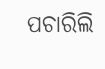ପଚାରିଲି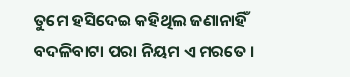ତୁମେ ହସିଦେଇ କହିଥିଲ ଜଣାନାହିଁ
ବଦଳିବାଟା ପରା ନିୟମ ଏ ମରତେ ।